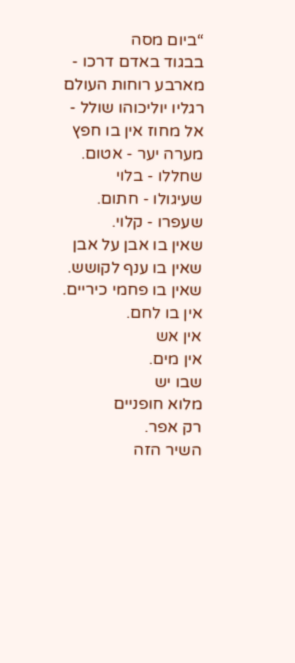“ביום מסה
בבגוד באדם דרכו -
מארבע רוחות העולם
רגליו יוליכוהו שולל -
אל מחוז אין בו חפץ
מערה יער - אטום.
שחללו - בלוי
שעיגולו - חתום.
שעפרו - קלוי.
שאין בו אבן על אבן
שאין בו ענף לקושש.
שאין בו פחמי כיריים.
אין בו לחם.
אין אש
אין מים.
שבו יש
מלוא חופניים
רק אפר.
השיר הזה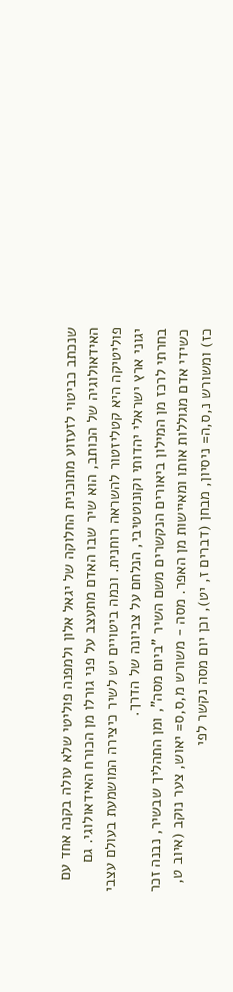שנכתב כביטוי לזעזוע מתוכנית החלוקה של יגאל אלון ולמפנה פוליטי שלא עולה בקנה אחד עם האידאולוגיה של הכותב, הוא שיר שבו האדם מתעצב על פני גורלו מן הכורח האידאולוגי. גם פוליטיקה היא קטליזטור להשראה רוחנית. וכמה ביטויים יש לשיר כיצירה המושמעת בעולם עצבי יגוני ארץ ישראלי יהדותי וקונוטטיבי, הנלחם על צביונה של הדרך.
בחרתי לרכז מן המילון ביאורים הנקשרים משם השיר "ביום מסה", ומן התהליך שבשיר, נבנה זכר כשידי אדם מגוללות אותו ומאיישות מן האפר. מסה - משורש מ,ס,ס= יאוש, צער נוקב (איוב ט, כז) ומשורש נ,ס,ה= ניסיון, מבחן (דברים ז, יט), וכן יום מסה נקשר לפי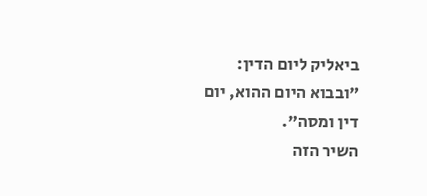ביאליק ליום הדין: "ובבוא היום ההוא, יום דין ומסה".
השיר הזה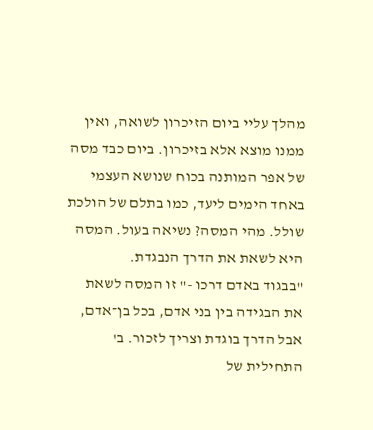מהלך עליי ביום הזיכרון לשואה, ואין ממנו מוצא אלא בזיכרון. ביום כבד מסה של אפר המותנה בכוח שנושא העצמי באחד הימים ליעד, כמו בתלם של הולכת שולל. מהי המסה? נשיאה בעול. המסה היא לשאת את הדרך הנבגדת.
"בבגוד באדם דרכו -" זו המסה לשאת את הבגידה בין בני אדם, בכל בן־אדם, אבל הדרך בוגדת וצריך לזכור. ב' התחילית של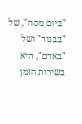"ביום מסה", של "בבגוד" ושל "באדם", היא בשירות הזמן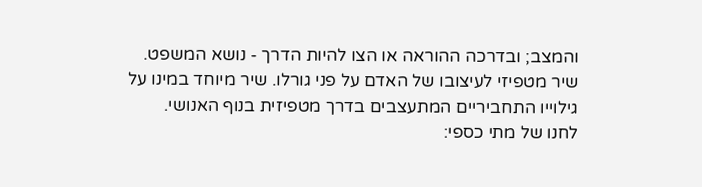והמצב; ובדרכה ההוראה או הצו להיות הדרך - נושא המשפט.
שיר מטפיזי לעיצובו של האדם על פני גורלו. שיר מיוחד במינו על גילוייו התחביריים המתעצבים בדרך מטפיזית בנוף האנושי.
לחנו של מתי כספי: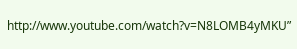http://www.youtube.com/watch?v=N8LOMB4yMKU”